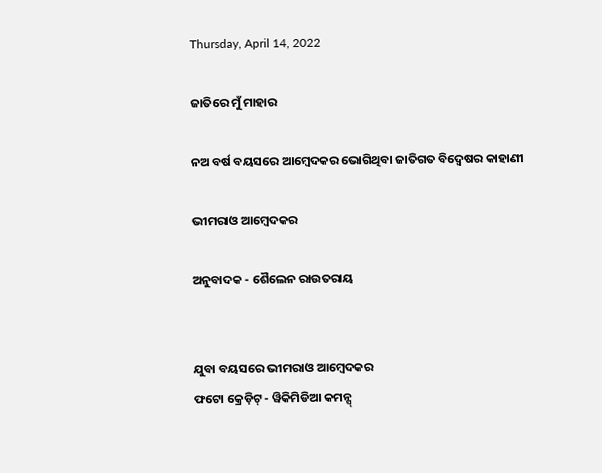Thursday, April 14, 2022

ଜାତିରେ ମୁଁ ମାହାର

ନଅ ବର୍ଷ ବୟସରେ ଆମ୍ବେଦକର ଭୋଗିଥିବା ଜାତିଗତ ବିଦ୍ୱେଷର କାହାଣୀ

ଭୀମରାଓ ଆମ୍ବେଦକର

ଅନୁବାଦକ - ଶୈଲେନ ରାଉତରାୟ


ଯୁବା ବୟସରେ ଭୀମରାଓ ଆମ୍ବେଦକର
ଫଟୋ କ୍ରେଡ଼ିଟ୍ - ୱିକିମିଡିଆ କମନ୍ସ୍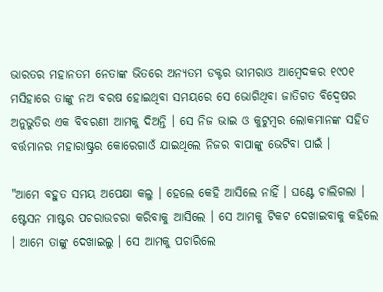ଭାରତର ମହାନତମ ନେତାଙ୍କ ଭିତରେ ଅନ୍ୟତମ ଡକ୍ଟର ଭୀମରାଓ ଆମ୍ବେଦକର ୧୯୦୧ ମସିହାରେ ତାଙ୍କୁ ନଅ ବରଷ ହୋଇଥିବା ସମୟରେ ସେ ଭୋଗିଥିବା ଜାତିଗତ ବିଦ୍ୱେଷର ଅନୁଭୁତିର ଏକ ବିବରଣୀ ଆମକୁ ଦିଅନ୍ତି । ସେ ନିଜ ଭାଇ ଓ କୁଟୁମ୍ବର ଲୋକମାନଙ୍କ ସହିତ ବର୍ତ୍ତମାନର ମହାରାଷ୍ଟ୍ରର କୋରେଗାଓଁ ଯାଇଥିଲେ ନିଜର ବାପାଙ୍କୁ ଭେଟିବା ପାଇଁ ।

"ଆମେ ବହୁତ ସମୟ ଅପେକ୍ଷା କଲୁ । ହେଲେ କେହି ଆସିଲେ ନାହିଁ । ଘଣ୍ଟେ ଚାଲିଗଲା । ଷ୍ଟେସନ ମାଷ୍ଟର ପଚରାଉଚରା କରିବାକୁ ଆସିଲେ । ସେ ଆମକୁ ଟିକଟ ଦେଖାଇବାକୁ କହିଲେ । ଆମେ ତାଙ୍କୁ ଦେଖାଇଲୁ । ସେ ଆମକୁ ପଚାରିଲେ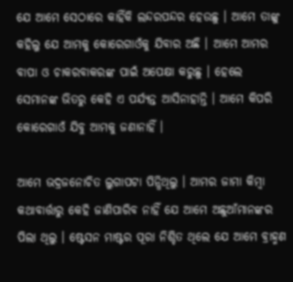ଯେ ଆମେ ସେଠାରେ କାହିଁକି ଲନ୍ଦରପନ୍ଦର ହେଉଛୁ । ଆମେ ତାଙ୍କୁ କହିଲୁ ଯେ ଆମକୁ କୋରେଗାଓଁକୁ ଯିବାର ଅଛି । ଆମେ ଆମର ବାପା ଓ ଚାକରବାକରଙ୍କ ପାଇଁ ଅପେକ୍ଷା କରୁଛୁ । ହେଲେ ସେମାନଙ୍କ ଭିତରୁ କେହି ଏ ପର୍ଯ୍ୟନ୍ତ ଆସିନାହାନ୍ତି । ଆମେ କିପରି କୋରେଗାଓଁ ଯିବୁ ଆମକୁ ଜଣାନାହିଁ ।

ଆମେ ଭଦ୍ରଜନୋଚିତ ଲୁଗାପଟା ପିନ୍ଧିଥିଲୁ । ଆମର ଜାମା କିମ୍ବା କଥାବାର୍ତ୍ତାରୁ କେହି ଜାଣିପାରିବ ନାହିଁ ଯେ ଆମେ ଅଛୁଆଁମାନଙ୍କର ପିଲା ଥିଲୁ । ଷ୍ଟେସନ ମାଷ୍ଟର ପୂରା ନିଶ୍ଚିତ ଥିଲେ ଯେ ଆମେ ବ୍ରାହ୍ମଣ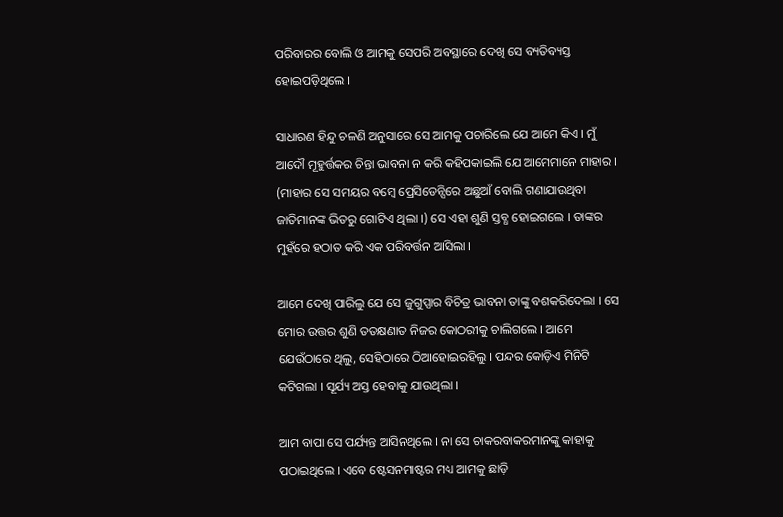ପରିବାରର ବୋଲି ଓ ଆମକୁ ସେପରି ଅବସ୍ଥାରେ ଦେଖି ସେ ବ୍ୟତିବ୍ୟସ୍ତ ହୋଇପଡ଼ିଥିଲେ ।

ସାଧାରଣ ହିନ୍ଦୁ ଚଳଣି ଅନୁସାରେ ସେ ଆମକୁ ପଚାରିଲେ ଯେ ଆମେ କିଏ । ମୁଁ ଆଦୌ ମୂହୁର୍ତ୍ତକର ଚିନ୍ତା ଭାବନା ନ କରି କହିପକାଇଲି ଯେ ଆମେମାନେ ମାହାର । (ମାହାର ସେ ସମୟର ବମ୍ବେ ପ୍ରେସିଡେନ୍ସିରେ ଅଛୁଆଁ ବୋଲି ଗଣାଯାଉଥିବା ଜାତିମାନଙ୍କ ଭିତରୁ ଗୋଟିଏ ଥିଲା ।) ସେ ଏହା ଶୁଣି ସ୍ତବ୍ଧ ହୋଇଗଲେ । ତାଙ୍କର ମୁହଁରେ ହଠାତ କରି ଏକ ପରିବର୍ତ୍ତନ ଆସିଲା ।

ଆମେ ଦେଖି ପାରିଲୁ ଯେ ସେ ଜୁଗୁପ୍ସାର ବିଚିତ୍ର ଭାବନା ତାଙ୍କୁ ବଶକରିଦେଲା । ସେ ମୋର ଉତ୍ତର ଶୁଣି ତତକ୍ଷଣାତ ନିଜର କୋଠରୀକୁ ଚାଲିଗଲେ । ଆମେ ଯେଉଁଠାରେ ଥିଲୁ, ସେହିଠାରେ ଠିଆହୋଇରହିଲୁ । ପନ୍ଦର କୋଡ଼ିଏ ମିନିଟି କଟିଗଲା । ସୂର୍ଯ୍ୟ ଅସ୍ତ ହେବାକୁ ଯାଉଥିଲା ।

ଆମ ବାପା ସେ ପର୍ଯ୍ୟନ୍ତ ଆସିନଥିଲେ । ନା ସେ ଚାକରବାକରମାନଙ୍କୁ କାହାକୁ ପଠାଇଥିଲେ । ଏବେ ଷ୍ଟେସନମାଷ୍ଟର ମଧ୍ୟ ଆମକୁ ଛାଡ଼ି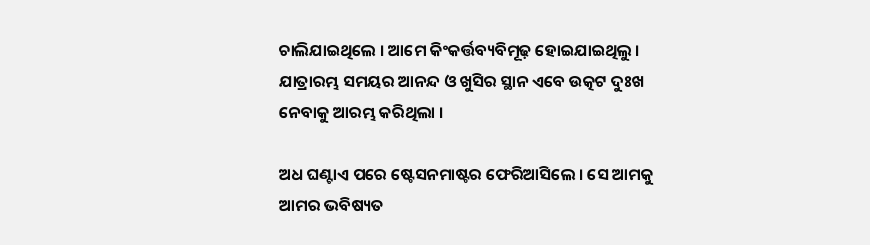ଚାଲିଯାଇଥିଲେ । ଆମେ କିଂକର୍ତ୍ତବ୍ୟବିମୂଢ଼ ହୋଇଯାଇଥିଲୁ । ଯାତ୍ରାରମ୍ଭ ସମୟର ଆନନ୍ଦ ଓ ଖୁସିର ସ୍ଥାନ ଏବେ ଉତ୍କଟ ଦୁଃଖ ନେବାକୁ ଆରମ୍ଭ କରିଥିଲା ।

ଅଧ ଘଣ୍ଟାଏ ପରେ ଷ୍ଟେସନମାଷ୍ଟର ଫେରିଆସିଲେ । ସେ ଆମକୁ ଆମର ଭବିଷ୍ୟତ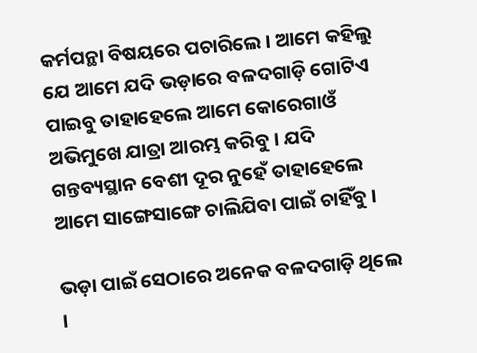କର୍ମପନ୍ଥା ବିଷୟରେ ପଚାରିଲେ । ଆମେ କହିଲୁ ଯେ ଆମେ ଯଦି ଭଡ଼ାରେ ବଳଦଗାଡ଼ି ଗୋଟିଏ ପାଇବୁ ତାହାହେଲେ ଆମେ କୋରେଗାଓଁ ଅଭିମୁଖେ ଯାତ୍ରା ଆରମ୍ଭ କରିବୁ । ଯଦି ଗନ୍ତବ୍ୟସ୍ଥାନ ବେଶୀ ଦୂର ନୁହେଁ ତାହାହେଲେ ଆମେ ସାଙ୍ଗେସାଙ୍ଗେ ଚାଲିଯିବା ପାଇଁ ଚାହିଁବୁ ।

ଭଡ଼ା ପାଇଁ ସେଠାରେ ଅନେକ ବଳଦଗାଡ଼ି ଥିଲେ ।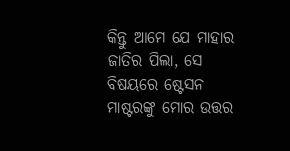କିନ୍ତୁ ଆମେ ଯେ ମାହାର ଜାତିର ପିଲା, ସେ ବିଷୟରେ ଷ୍ଟେସନ ମାଷ୍ଟରଙ୍କୁ ମୋର ଉତ୍ତର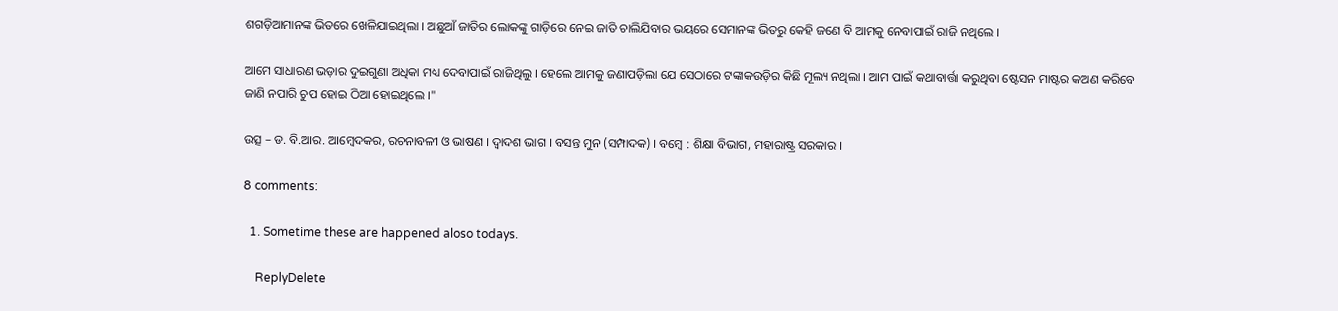ଶଗଡ଼ିଆମାନଙ୍କ ଭିତରେ ଖେଳିଯାଇଥିଲା । ଅଛୁଆଁ ଜାତିର ଲୋକଙ୍କୁ ଗାଡ଼ିରେ ନେଇ ଜାତି ଚାଲିଯିବାର ଭୟରେ ସେମାନଙ୍କ ଭିତରୁ କେହି ଜଣେ ବି ଆମକୁ ନେବାପାଇଁ ରାଜି ନଥିଲେ ।

ଆମେ ସାଧାରଣ ଭଡ଼ାର ଦୁଇଗୁଣା ଅଧିକା ମଧ୍ୟ ଦେବାପାଇଁ ରାଜିଥିଲୁ । ହେଲେ ଆମକୁ ଜଣାପଡ଼ିଲା ଯେ ସେଠାରେ ଟଙ୍କାକଉଡ଼ିର କିଛି ମୂଲ୍ୟ ନଥିଲା । ଆମ ପାଇଁ କଥାବାର୍ତ୍ତା କରୁଥିବା ଷ୍ଟେସନ ମାଷ୍ଟର କଅଣ କରିବେ ଜାଣି ନପାରି ଚୁପ ହୋଇ ଠିଆ ହୋଇଥିଲେ ।"

ଉତ୍ସ – ଡ. ବି.ଆର. ଆମ୍ବେଦକର, ରଚନାବଳୀ ଓ ଭାଷଣ । ଦ୍ୱାଦଶ ଭାଗ । ବସନ୍ତ ମୁନ (ସମ୍ପାଦକ) । ବମ୍ବେ : ଶିକ୍ଷା ବିଭାଗ, ମହାରାଷ୍ଟ୍ର ସରକାର ।

8 comments:

  1. Sometime these are happened aloso todays.

    ReplyDelete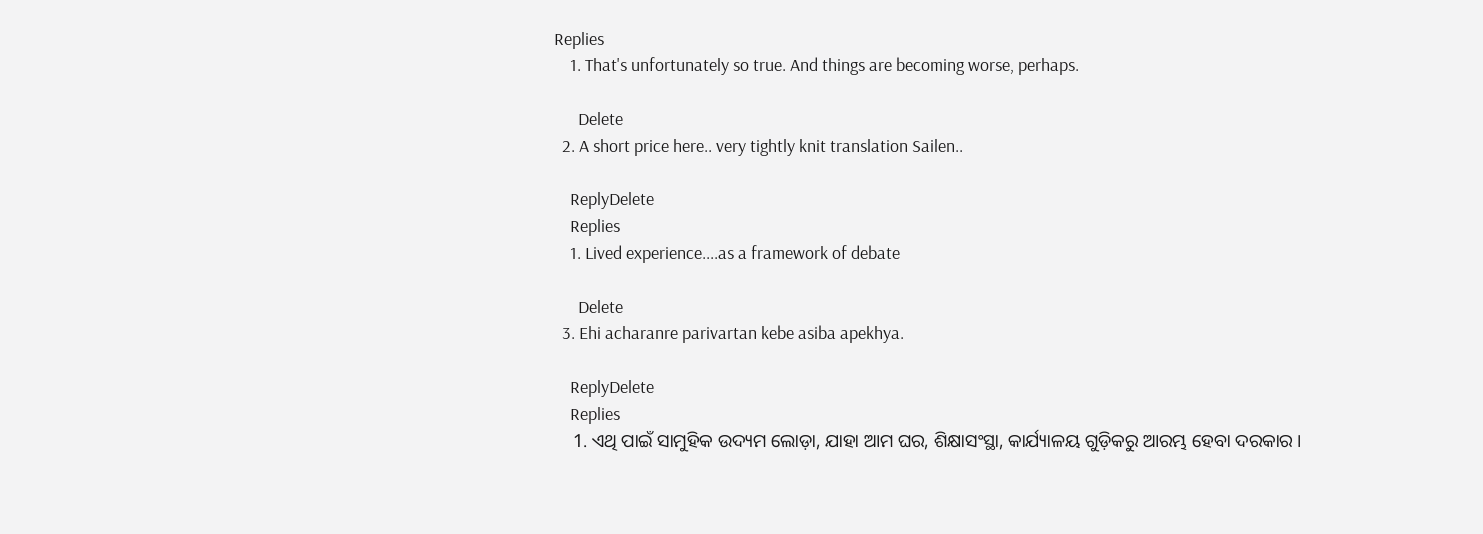Replies
    1. That's unfortunately so true. And things are becoming worse, perhaps.

      Delete
  2. A short price here.. very tightly knit translation Sailen..

    ReplyDelete
    Replies
    1. Lived experience....as a framework of debate

      Delete
  3. Ehi acharanre parivartan kebe asiba apekhya.

    ReplyDelete
    Replies
    1. ଏଥି ପାଇଁ ସାମୁହିକ ଉଦ୍ୟମ ଲୋଡ଼ା, ଯାହା ଆମ ଘର, ଶିକ୍ଷାସଂସ୍ଥା, କାର୍ଯ୍ୟାଳୟ ଗୁଡ଼ିକରୁ ଆରମ୍ଭ ହେବା ଦରକାର ।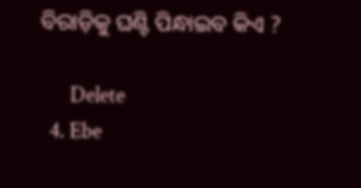ବିରାଡ଼ିକୁ ଘଣ୍ଟି ପିନ୍ଧାଇବ କିଏ ?

      Delete
  4. Ebe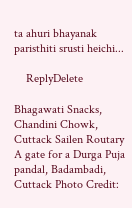ta ahuri bhayanak paristhiti srusti heichi...

    ReplyDelete

Bhagawati Snacks, Chandini Chowk, Cuttack Sailen Routary A gate for a Durga Puja pandal, Badambadi, Cuttack Photo Credit: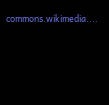commons.wikimedia....